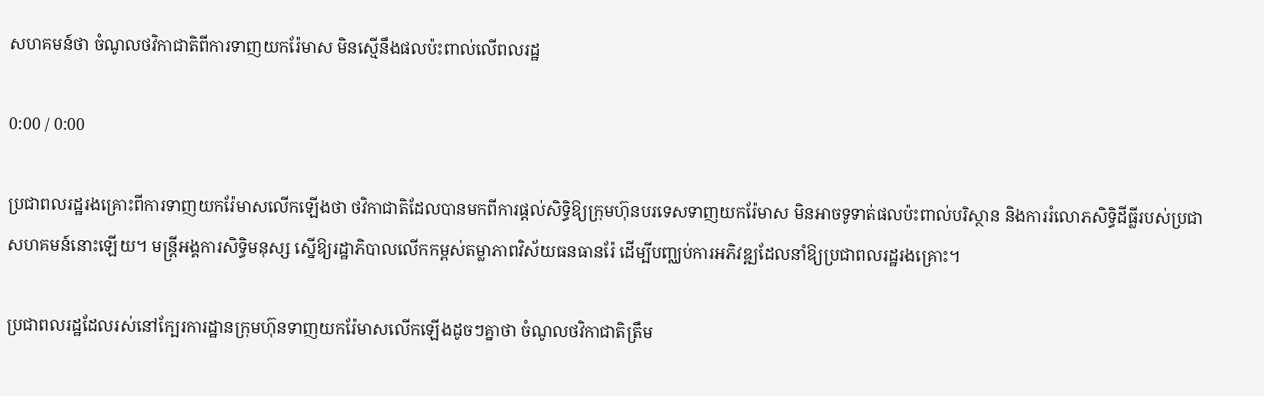សហគមន៍ថា ចំណូលថវិកាជាតិពីការទាញយករ៉ែមាស មិនស្មើនឹងផលប៉ះពាល់លើពលរដ្ឋ

0:00 / 0:00

ប្រជាពលរដ្ឋរងគ្រោះពីការទាញយករ៉ែមាសលើកឡើងថា ថវិកាជាតិដែលបានមកពីការផ្ដល់សិទ្ធិឱ្យក្រុមហ៊ុនបរទេសទាញយករ៉ែមាស មិនអាចទូទាត់ផលប៉ះពាល់បរិស្ថាន និងការរំលោភសិទ្ធិដីធ្លីរបស់ប្រជាសហគមន៍នោះឡើយ។ មន្ត្រីអង្គការសិទ្ធិមនុស្ស ស្នើឱ្យរដ្ឋាភិបាលលើកកម្ពស់តម្លាភាពវិស័យធនធានរ៉ែ ដើម្បីបញ្ឈប់ការអភិវឌ្ឍដែលនាំឱ្យប្រជាពលរដ្ឋរងគ្រោះ។

ប្រជាពលរដ្ឋដែលរស់នៅក្បែរការដ្ឋានក្រុមហ៊ុនទាញយករ៉ែមាសលើកឡើងដូចៗគ្នាថា ចំណូលថវិកាជាតិត្រឹម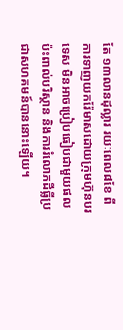តែ ១៣លានដុល្លារ រយៈពេល៨ខែ ពីការទាញយករ៉ែមាសដោយក្រុមហ៊ុនបរទេស មិនអាចប្រៀបធៀបជាមួយផលប៉ះពាល់បរិស្ថាន និងការរំលោភដីធ្លីប្រជាសហគមន៍បាននោះឡើយ។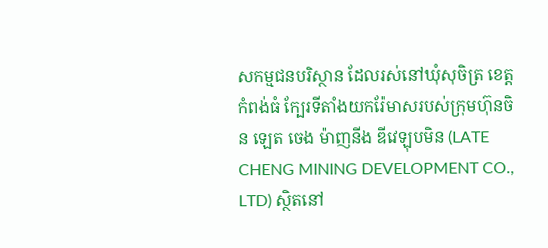សកម្មជនបរិស្ថាន ដែលរស់នៅឃុំសុចិត្រ ខេត្តកំពង់ធំ ក្បែរទីតាំងយករ៉ែមាសរបស់ក្រុមហ៊ុនចិន ឡេត ចេង ម៉ាញនីង ឌីវេឡុបមិន (LATE CHENG MINING DEVELOPMENT CO., LTD) ស្ថិតនៅ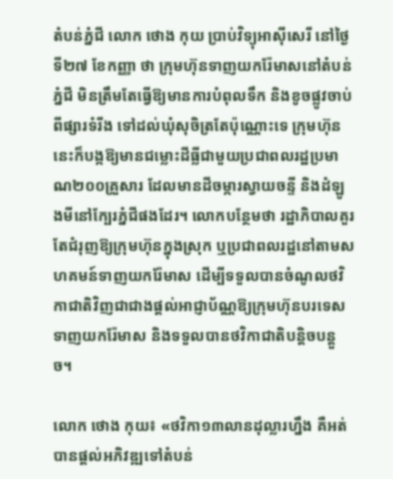តំបន់ភ្នំជី លោក ថោង កុយ ប្រាប់វិទ្យុអាស៊ីសេរី នៅថ្ងៃទី២៧ ខែកញ្ញា ថា ក្រុមហ៊ុនទាញយករ៉ែមាសនៅតំបន់ភ្នំជី មិនត្រឹមតែធ្វើឱ្យមានការបំពុលទឹក និងខូចផ្លូវចាប់ពីផ្សារទំរីង ទៅដល់ឃុំសុចិត្រតែប៉ុណ្ណោះទេ ក្រុមហ៊ុននេះក៏បង្កឱ្យមានជម្លោះដីធ្លីជាមួយប្រជាពលរដ្ឋប្រមាណ២០០គ្រួសារ ដែលមានដីចម្ការស្វាយចន្ទី និងដំឡូងមីនៅក្បែរភ្នំជីផងដែរ។ លោកបន្ថែមថា រដ្ឋាភិបាលគួរតែជំរុញឱ្យក្រុមហ៊ុនក្នុងស្រុក ឬប្រជាពលរដ្ឋនៅតាមសហគមន៍ទាញយករ៉ែមាស ដើម្បីទទួលបានចំណូលថវិកាជាតិវិញជាជាងផ្ដល់អាជ្ញាប័ណ្ណឱ្យក្រុមហ៊ុនបរទេសទាញយករ៉ែមាស និងទទួលបានថវិកាជាតិបន្តិចបន្តួច។

លោក ថោង កុយ៖ «ថវិកា១៣លានដុល្លារហ្នឹង គឺអត់បានផ្ដល់អភិវឌ្ឍទៅតំបន់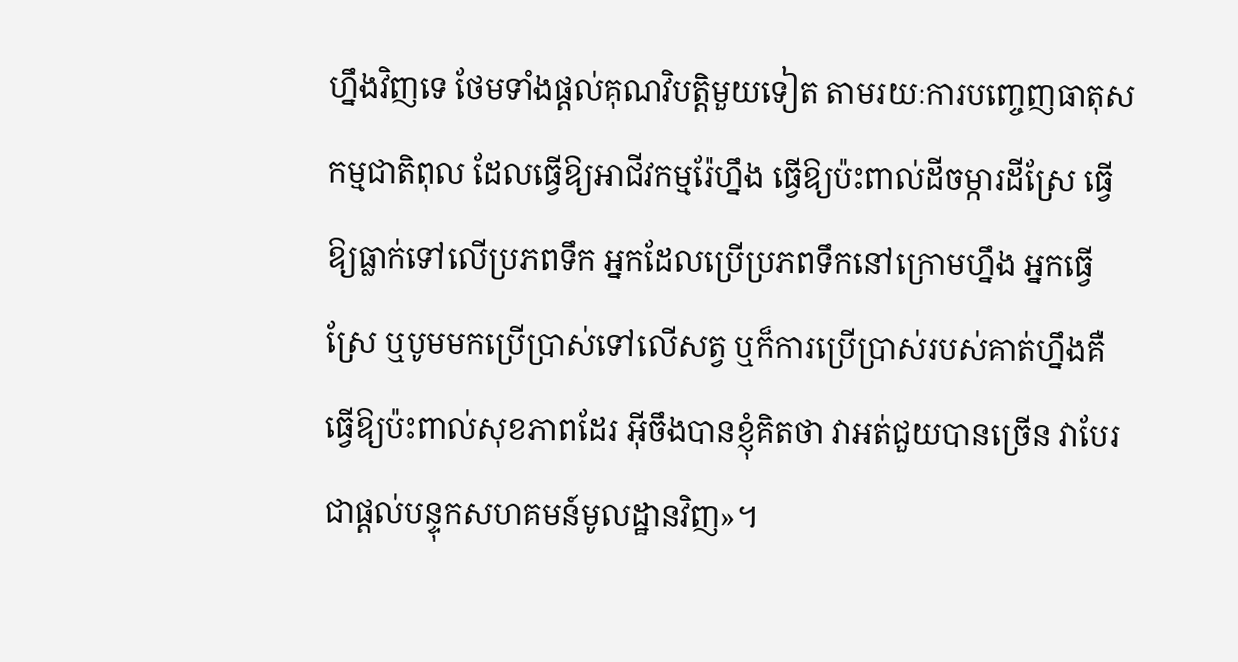ហ្នឹងវិញទេ ថែមទាំងផ្ដល់គុណវិបត្តិមួយទៀត តាមរយៈការបញ្ចេញធាតុសកម្មជាតិពុល ដែលធ្វើឱ្យអាជីវកម្មរ៉ែហ្នឹង ធ្វើឱ្យប៉ះពាល់ដីចម្ការដីស្រែ ធ្វើឱ្យធ្លាក់ទៅលើប្រភពទឹក អ្នកដែលប្រើប្រភពទឹកនៅក្រោមហ្នឹង អ្នកធ្វើស្រែ ឬបូមមកប្រើប្រាស់ទៅលើសត្វ ឬក៏ការប្រើប្រាស់របស់គាត់ហ្នឹងគឺ ធ្វើឱ្យប៉ះពាល់សុខភាពដែរ អ៊ីចឹងបានខ្ញុំគិតថា វាអត់ជួយបានច្រើន វាបែរជាផ្ដល់បន្ទុកសហគមន៍មូលដ្ឋានវិញ»។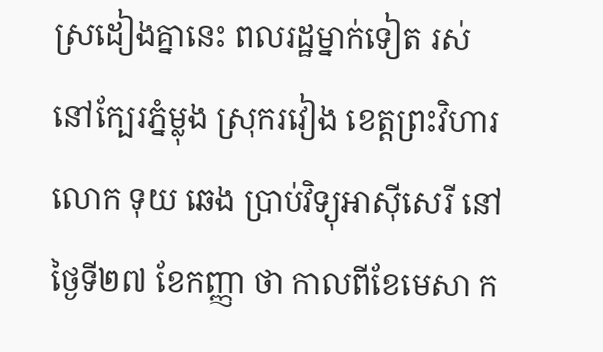ស្រដៀងគ្នានេះ ពលរដ្ឋម្នាក់ទៀត រស់នៅក្បែរភ្នំម្លុង ស្រុករវៀង ខេត្តព្រះវិហារ លោក ទុយ ឆេង ប្រាប់វិទ្យុអាស៊ីសេរី នៅថ្ងៃទី២៧ ខែកញ្ញា ថា កាលពីខែមេសា ក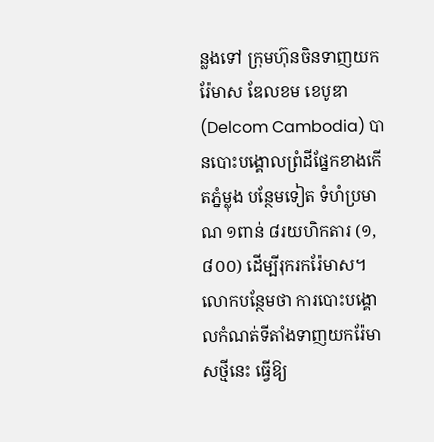ន្លងទៅ ក្រុមហ៊ុនចិនទាញយករ៉ែមាស ឌែលខម ខេបូឌា (Delcom Cambodia) បានបោះបង្គោលព្រំដីផ្នែកខាងកើតភ្នំម្លុង បន្ថែមទៀត ទំហំប្រមាណ ១ពាន់ ៨រយហិកតារ (១,៨០០) ដើម្បីរុករករ៉ែមាស។ លោកបន្ថែមថា ការបោះបង្គោលកំណត់ទីតាំងទាញយករ៉ែមាសថ្មីនេះ ធ្វើឱ្យ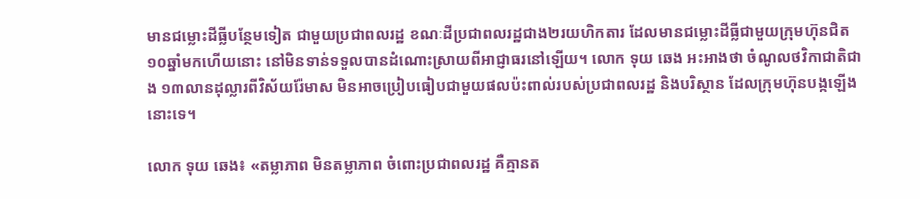មានជម្លោះដីធ្លីបន្ថែមទៀត ជាមួយប្រជាពលរដ្ឋ ខណៈដីប្រជាពលរដ្ឋជាង២រយហិកតារ ដែលមានជម្លោះដីធ្លីជាមួយក្រុមហ៊ុនជិត ១០ឆ្នាំមកហើយនោះ នៅមិនទាន់ទទួលបានដំណោះស្រាយពីអាជ្ញាធរនៅឡើយ។ លោក ទុយ ឆេង អះអាងថា ចំណូលថវិកាជាតិជាង ១៣លានដុល្លារពីវិស័យរ៉ែមាស មិនអាចប្រៀបធៀបជាមួយផលប៉ះពាល់របស់ប្រជាពលរដ្ឋ និងបរិស្ថាន ដែលក្រុមហ៊ុនបង្កឡើងនោះទេ។

លោក ទុយ ឆេង៖ «តម្លាភាព មិនតម្លាភាព ចំពោះប្រជាពលរដ្ឋ គឺគ្មានត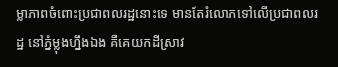ម្លាភាពចំពោះប្រជាពលរដ្ឋនោះទេ មានតែរំលោភទៅលើប្រជាពលរដ្ឋ នៅភ្នំម្លុងហ្នឹងឯង គឺគេយកដីស្រាវ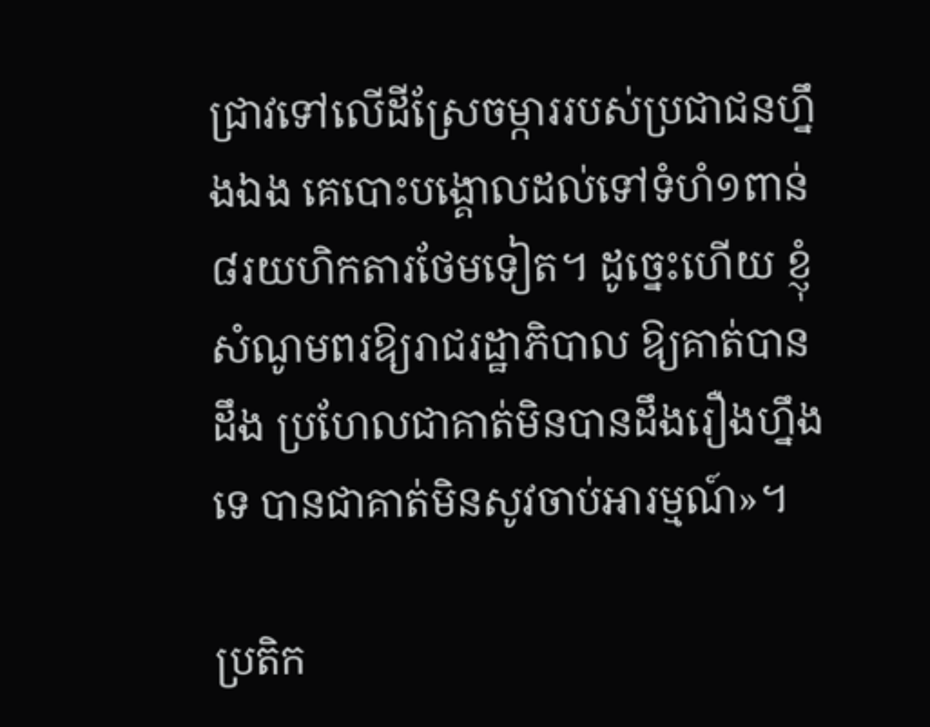ជ្រាវទៅលើដីស្រែចម្ការរបស់ប្រជាជនហ្នឹងឯង គេបោះបង្គោលដល់ទៅទំហំ១ពាន់៨រយហិកតារថែមទៀត។ ដូច្នេះហើយ ខ្ញុំសំណូមពរឱ្យរាជរដ្ឋាភិបាល ឱ្យគាត់បានដឹង ប្រហែលជាគាត់មិនបានដឹងរឿងហ្នឹងទេ បានជាគាត់មិនសូវចាប់អារម្មណ៍»។

ប្រតិក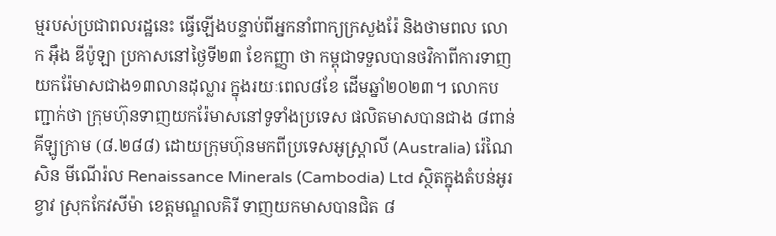ម្មរបស់ប្រជាពលរដ្ឋនេះ ធ្វើឡើងបន្ទាប់ពីអ្នកនាំពាក្យក្រសួងរ៉ែ និងថាមពល លោក អ៊ឹង ឌីប៉ូឡា ប្រកាសនៅថ្ងៃទី២៣ ខែកញ្ញា ថា កម្ពុជាទទួលបានថវិកាពីការទាញយករ៉ែមាសជាង១៣លានដុល្លារ ក្នុងរយៈពេល៨ខែ ដើមឆ្នាំ២០២៣។ លោកបញ្ជាក់ថា ក្រុមហ៊ុនទាញយករ៉ែមាសនៅទូទាំងប្រទេស ផលិតមាសបានជាង ៨ពាន់គីឡូក្រាម (៨.២៨៨) ដោយក្រុមហ៊ុនមកពីប្រទេសអូស្ត្រាលី (Australia) រ៉េណៃសិន មីណើរ៉ល Renaissance Minerals (Cambodia) Ltd ស្ថិតក្នុងតំបន់អូរខ្វាវ ស្រុកកែវសីម៉ា ខេត្តមណ្ឌលគិរី ទាញយកមាសបានជិត ៨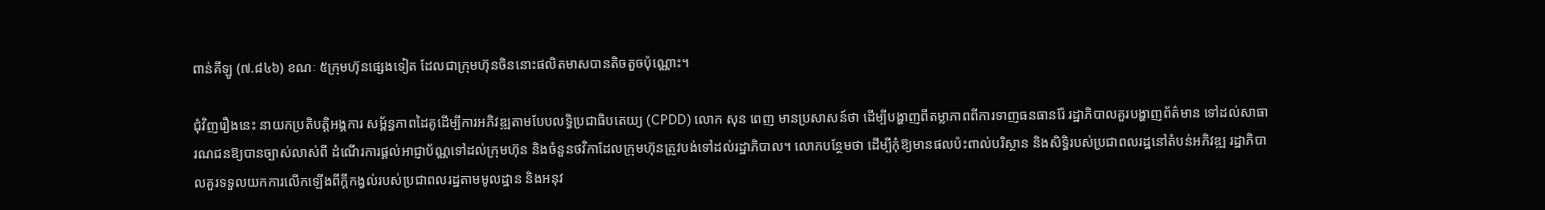ពាន់គីឡូ (៧.៨៤៦) ខណៈ ៥ក្រុមហ៊ុនផ្សេងទៀត ដែលជាក្រុមហ៊ុនចិននោះផលិតមាសបានតិចតួចប៉ុណ្ណោះ។

ជុំវិញរឿងនេះ នាយកប្រតិបត្តិអង្គការ សម្ព័ន្ធភាពដៃគូដើម្បីការអភិវឌ្ឍតាមបែបលទ្ធិប្រជាធិបតេយ្យ (CPDD) លោក សុន ពេញ មានប្រសាសន៍ថា ដើម្បីបង្ហាញពីតម្លាភាពពីការទាញធនធានរ៉ែ រដ្ឋាភិបាលគួរបង្ហាញព័ត៌មាន ទៅដល់សាធារណជនឱ្យបានច្បាស់លាស់ពី ដំណើរការផ្ដល់អាជ្ញាប័ណ្ណទៅដល់ក្រុមហ៊ុន និងចំនួនថវិកាដែលក្រុមហ៊ុនត្រូវបង់ទៅដល់រដ្ឋាភិបាល។ លោកបន្ថែមថា ដើម្បីកុំឱ្យមានផលប៉ះពាល់បរិស្ថាន និងសិទ្ធិរបស់ប្រជាពលរដ្ឋនៅតំបន់អភិវឌ្ឍ រដ្ឋាភិបាលគួរទទួលយកការលើកឡើងពីក្ដីកង្វល់របស់ប្រជាពលរដ្ឋតាមមូលដ្ឋាន និងអនុវ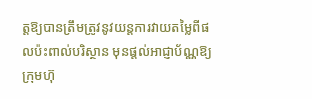ត្តឱ្យបានត្រឹមត្រូវនូវយន្តការវាយតម្លៃពីផលប៉ះពាល់បរិស្ថាន មុនផ្ដល់អាជ្ញាប័ណ្ណឱ្យក្រុមហ៊ុ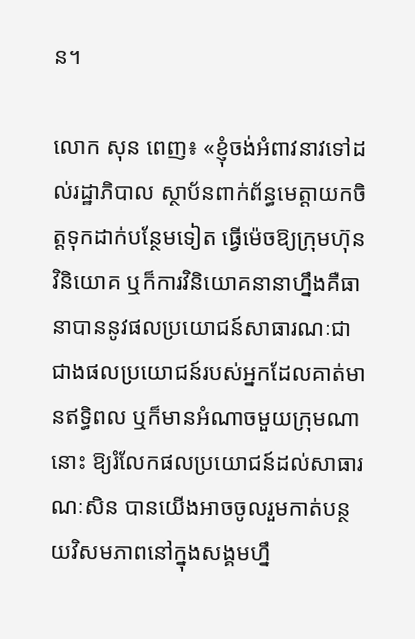ន។

លោក សុន ពេញ៖ «ខ្ញុំចង់អំពាវនាវទៅដល់រដ្ឋាភិបាល ស្ថាប័នពាក់ព័ន្ធមេត្តាយកចិត្តទុកដាក់បន្ថែមទៀត ធ្វើម៉េចឱ្យក្រុមហ៊ុនវិនិយោគ ឬក៏ការវិនិយោគនានាហ្នឹងគឺធានាបាននូវផលប្រយោជន៍សាធារណៈជាជាងផលប្រយោជន៍របស់អ្នកដែលគាត់មានឥទ្ធិពល ឬក៏មានអំណាចមួយក្រុមណានោះ ឱ្យរំលែកផលប្រយោជន៍ដល់សាធារណៈសិន បានយើងអាចចូលរួមកាត់បន្ថយវិសមភាពនៅក្នុងសង្គមហ្នឹ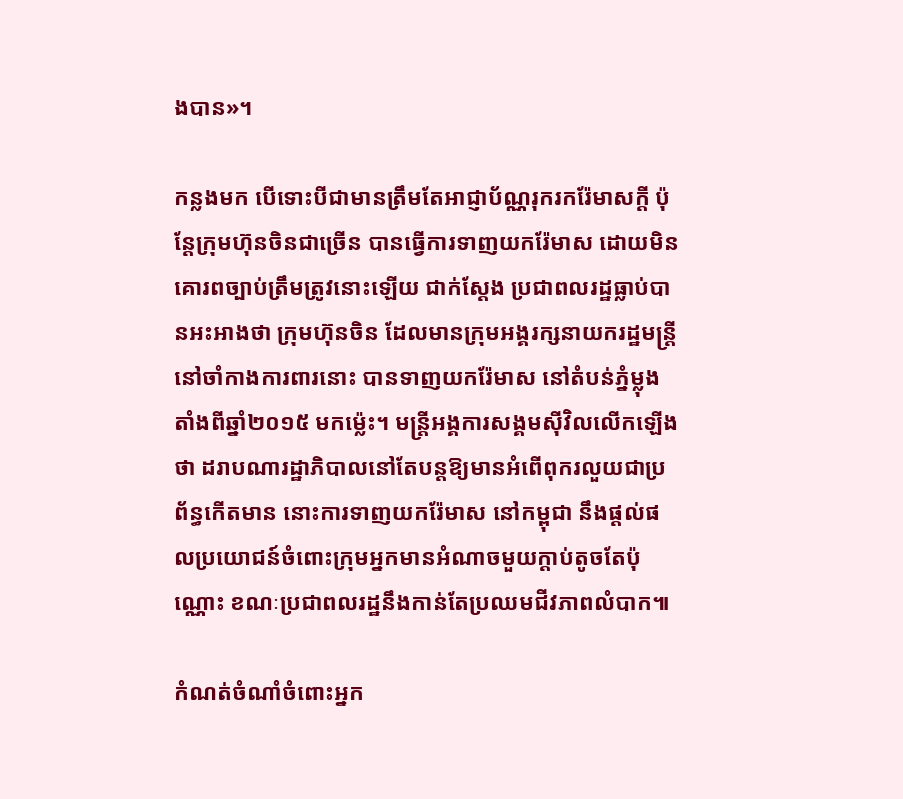ងបាន»។

កន្លងមក បើទោះបីជាមានត្រឹមតែអាជ្ញាប័ណ្ណរុករករ៉ែមាសក្ដី ប៉ុន្តែក្រុមហ៊ុនចិនជាច្រើន បានធ្វើការទាញយករ៉ែមាស ដោយមិនគោរពច្បាប់ត្រឹមត្រូវនោះឡើយ ជាក់ស្ដែង ប្រជាពលរដ្ឋធ្លាប់បានអះអាងថា ក្រុមហ៊ុនចិន ដែលមានក្រុមអង្គរក្សនាយករដ្ឋមន្ត្រីនៅចាំកាងការពារនោះ បានទាញយករ៉ែមាស នៅតំបន់ភ្នំម្លុង តាំងពីឆ្នាំ២០១៥ មកម្ល៉េះ។ មន្ត្រីអង្គការសង្គមស៊ីវិលលើកឡើងថា ដរាបណារដ្ឋាភិបាលនៅតែបន្តឱ្យមានអំពើពុករលួយជាប្រព័ន្ធកើតមាន នោះការទាញយករ៉ែមាស នៅកម្ពុជា នឹងផ្ដល់ផលប្រយោជន៍ចំពោះក្រុមអ្នកមានអំណាចមួយក្ដាប់តូចតែប៉ុណ្ណោះ ខណៈប្រជាពលរដ្ឋនឹងកាន់តែប្រឈមជីវភាពលំបាក៕

កំណត់ចំណាំចំពោះអ្នក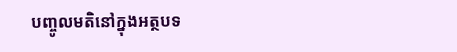បញ្ចូលមតិនៅក្នុងអត្ថបទ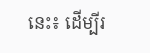នេះ៖ ដើម្បីរ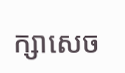ក្សាសេច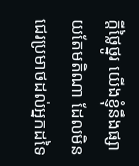ក្ដីថ្លៃថ្នូរ យើងខ្ញុំនឹងផ្សាយតែមតិណា ដែលមិនជេរប្រមាថដល់អ្នកដទៃ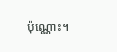ប៉ុណ្ណោះ។